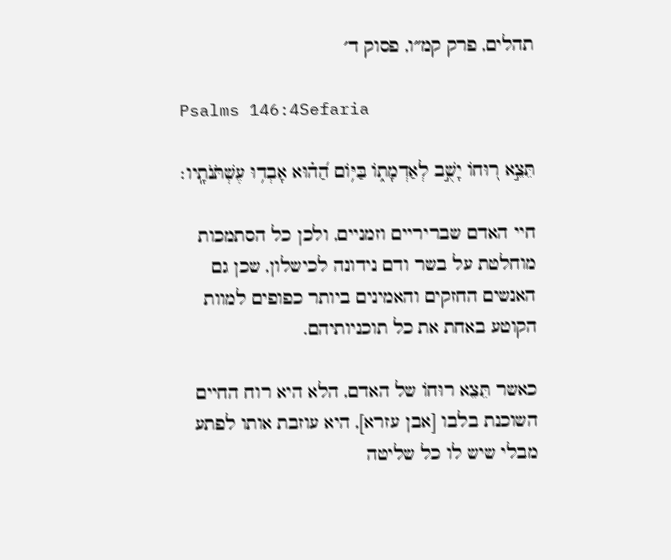תהלים, פרק קמ״ו, פסוק ד׳

Psalms 146:4Sefaria

תֵּצֵ֣א ר֭וּחוֹ יָשֻׁ֣ב לְאַדְמָת֑וֹ בַּיּ֥וֹם הַ֝ה֗וּא אָבְד֥וּ עֶשְׁתֹּנֹתָֽיו׃

חיי האדם שבריריים וזמניים, ולכן כל הסתמכות מוחלטת על בשר ודם נידונה לכישלון, שכן גם האנשים החזקים והאמינים ביותר כפופים למוות הקוטע באחת את כל תוכניותיהם.

כאשר תֵּצֵא רוּחוֹ של האדם, הלא היא רוח החיים השוכנת בלבו [אבן עזרא], היא עוזבת אותו לפתע מבלי שיש לו כל שליטה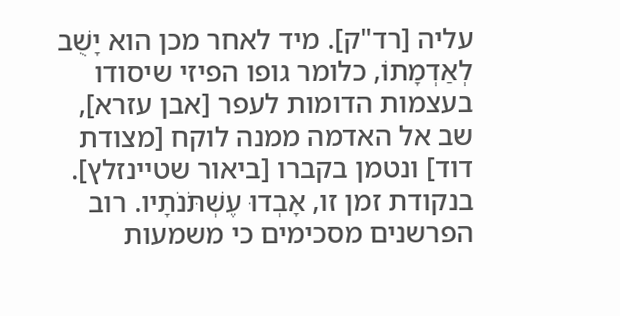עליה [רד"ק]. מיד לאחר מכן הוא יָשֻׁב לְאַדְמָתוֹ, כלומר גופו הפיזי שיסודו בעצמות הדומות לעפר [אבן עזרא], שב אל האדמה ממנה לוקח [מצודת דוד] ונטמן בקברו [ביאור שטיינזלץ]. בנקודת זמן זו, אָבְדוּ עֶשְׁתֹּנֹתָיו. רוב הפרשנים מסכימים כי משמעות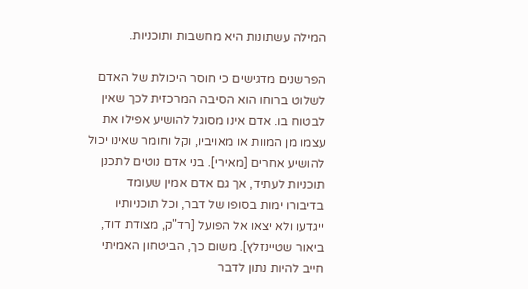המילה עשתונות היא מחשבות ותוכניות.

הפרשנים מדגישים כי חוסר היכולת של האדם לשלוט ברוחו הוא הסיבה המרכזית לכך שאין לבטוח בו. אדם אינו מסוגל להושיע אפילו את עצמו מן המוות או מאויביו, וקל וחומר שאינו יכול להושיע אחרים [מאירי]. בני אדם נוטים לתכנן תוכניות לעתיד, אך גם אדם אמין שעומד בדיבורו ימות בסופו של דבר, וכל תוכניותיו ייגדעו ולא יצאו אל הפועל [רד"ק, מצודת דוד, ביאור שטיינזלץ]. משום כך, הביטחון האמיתי חייב להיות נתון לדבר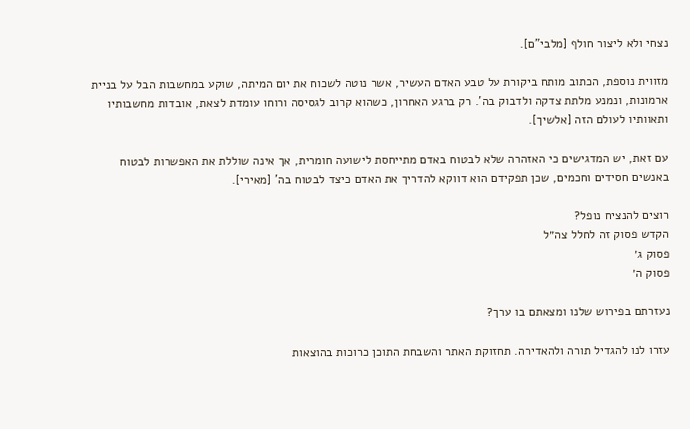נצחי ולא ליצור חולף [מלבי"ם].

מזווית נוספת, הכתוב מותח ביקורת על טבע האדם העשיר, אשר נוטה לשכוח את יום המיתה, שוקע במחשבות הבל על בניית ארמונות, ונמנע מלתת צדקה ולדבוק בה'. רק ברגע האחרון, כשהוא קרוב לגסיסה ורוחו עומדת לצאת, אובדות מחשבותיו ותאוותיו לעולם הזה [אלשיך].

עם זאת, יש המדגישים כי האזהרה שלא לבטוח באדם מתייחסת לישועה חומרית, אך אינה שוללת את האפשרות לבטוח באנשים חסידים וחכמים, שכן תפקידם הוא דווקא להדריך את האדם כיצד לבטוח בה' [מאירי].

רוצים להנציח נופל?
הקדש פסוק זה לחלל צה״ל
פסוק ג׳
פסוק ה׳

נעזרתם בפירוש שלנו ומצאתם בו ערך?

עזרו לנו להגדיל תורה ולהאדירה. תחזוקת האתר והשבחת התוכן כרוכות בהוצאות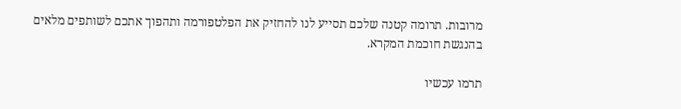מרובות. תרומה קטנה שלכם תסייע לנו להחזיק את הפלטפורמה ותהפוך אתכם לשותפים מלאים בהנגשת חוכמת המקרא.

תרמו עכשיו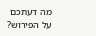מה דעתכם על הפירוש?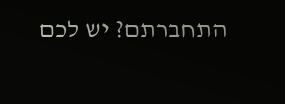התחברתם? יש לכם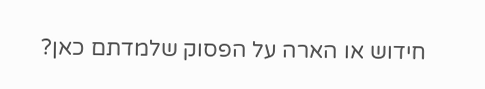חידוש או הארה על הפסוק שלמדתם כאן?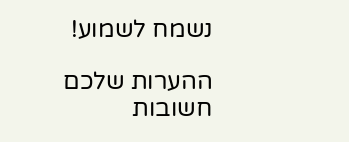נשמח לשמוע!

ההערות שלכם חשובות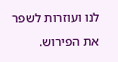לנו ועוזרות לשפר את הפירוש.